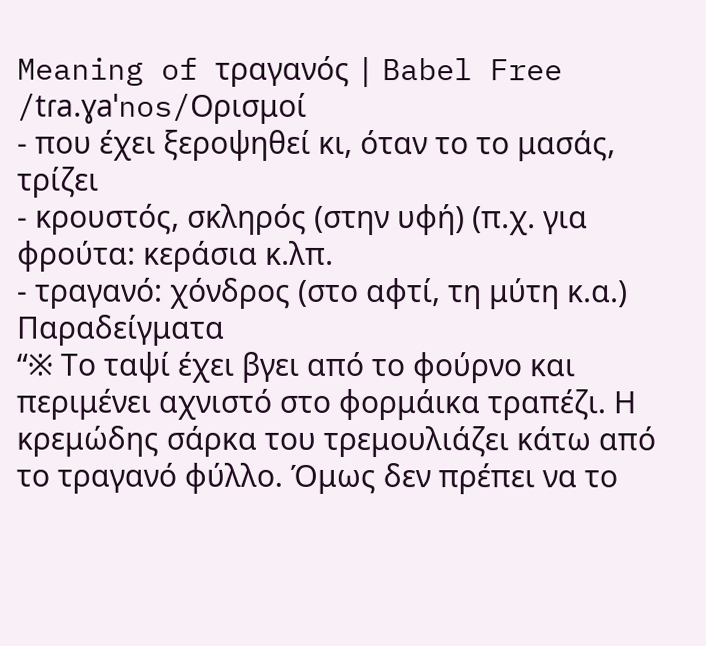Meaning of τραγανός | Babel Free
/tɾa.ɣaˈnos/Ορισμοί
- που έχει ξεροψηθεί κι, όταν το το μασάς, τρίζει
- κρουστός, σκληρός (στην υφή) (π.χ. για φρούτα: κεράσια κ.λπ.
- τραγανό: χόνδρος (στο αφτί, τη μύτη κ.α.)
Παραδείγματα
“※ Το ταψί έχει βγει από το φούρνο και περιμένει αχνιστό στο φορμάικα τραπέζι. Η κρεμώδης σάρκα του τρεμουλιάζει κάτω από το τραγανό φύλλο. Όμως δεν πρέπει να το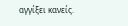αγγίξει κανείς.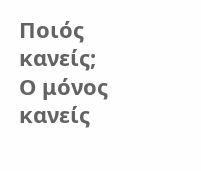Ποιός κανείς; Ο μόνος κανείς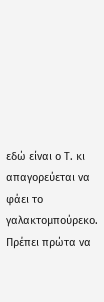εδώ είναι ο Τ. κι απαγορεύεται να φάει το γαλακτομπούρεκο. Πρέπει πρώτα να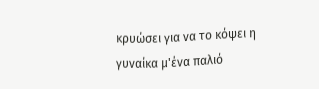κρυώσει για να το κόψει η γυναίκα μ'ένα παλιό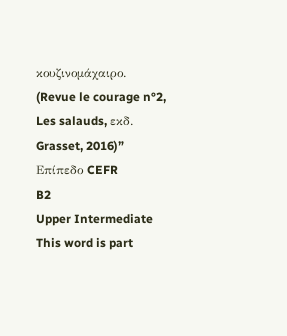κουζινομάχαιρο. (Revue le courage n°2, Les salauds, εκδ. Grasset, 2016)”
Επίπεδο CEFR
B2
Upper Intermediate
This word is part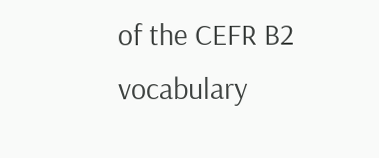of the CEFR B2 vocabulary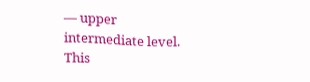— upper intermediate level.
This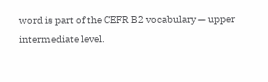word is part of the CEFR B2 vocabulary — upper intermediate level.